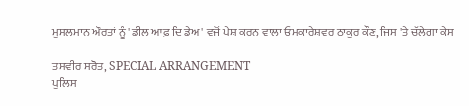ਮੁਸਲਮਾਨ ਔਰਤਾਂ ਨੂੰ 'ਡੀਲ ਆਫ਼ ਦਿ ਡੇਅ' ਵਜੋਂ ਪੇਸ਼ ਕਰਨ ਵਾਲਾ ਓਮਕਾਰੇਸ਼ਵਰ ਠਾਕੁਰ ਕੌਣ, ਜਿਸ 'ਤੇ ਚੱਲੇਗਾ ਕੇਸ

ਤਸਵੀਰ ਸਰੋਤ, SPECIAL ARRANGEMENT
ਪੁਲਿਸ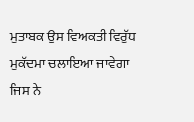ਮੁਤਾਬਕ ਉਸ ਵਿਅਕਤੀ ਵਿਰੁੱਧ ਮੁਕੱਦਮਾ ਚਲਾਇਆ ਜਾਵੇਗਾ ਜਿਸ ਨੇ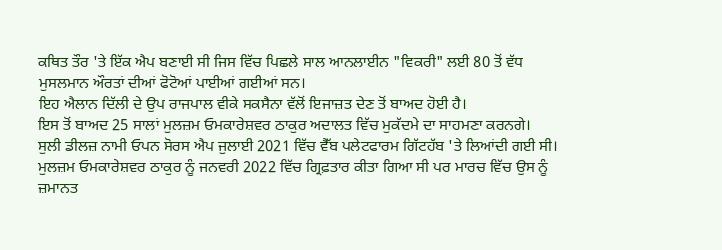ਕਥਿਤ ਤੌਰ 'ਤੇ ਇੱਕ ਐਪ ਬਣਾਈ ਸੀ ਜਿਸ ਵਿੱਚ ਪਿਛਲੇ ਸਾਲ ਆਨਲਾਈਨ "ਵਿਕਰੀ" ਲਈ 80 ਤੋਂ ਵੱਧ ਮੁਸਲਮਾਨ ਔਰਤਾਂ ਦੀਆਂ ਫੋਟੋਆਂ ਪਾਈਆਂ ਗਈਆਂ ਸਨ।
ਇਹ ਐਲਾਨ ਦਿੱਲੀ ਦੇ ਉਪ ਰਾਜਪਾਲ ਵੀਕੇ ਸਕਸੈਨਾ ਵੱਲੋਂ ਇਜਾਜ਼ਤ ਦੇਣ ਤੋਂ ਬਾਅਦ ਹੋਈ ਹੈ।
ਇਸ ਤੋਂ ਬਾਅਦ 25 ਸਾਲਾਂ ਮੁਲਜ਼ਮ ਓਮਕਾਰੇਸ਼ਵਰ ਠਾਕੁਰ ਅਦਾਲਤ ਵਿੱਚ ਮੁਕੱਦਮੇ ਦਾ ਸਾਹਮਣਾ ਕਰਨਗੇ।
ਸੁਲੀ ਡੀਲਜ਼ ਨਾਮੀ ਓਪਨ ਸੋਰਸ ਐਪ ਜੁਲਾਈ 2021 ਵਿੱਚ ਵੈੱਬ ਪਲੇਟਫਾਰਮ ਗਿੱਟਹੱਬ 'ਤੇ ਲਿਆਂਦੀ ਗਈ ਸੀ।
ਮੁਲਜ਼ਮ ਓਮਕਾਰੇਸ਼ਵਰ ਠਾਕੁਰ ਨੂੰ ਜਨਵਰੀ 2022 ਵਿੱਚ ਗ੍ਰਿਫ਼ਤਾਰ ਕੀਤਾ ਗਿਆ ਸੀ ਪਰ ਮਾਰਚ ਵਿੱਚ ਉਸ ਨੂੰ ਜ਼ਮਾਨਤ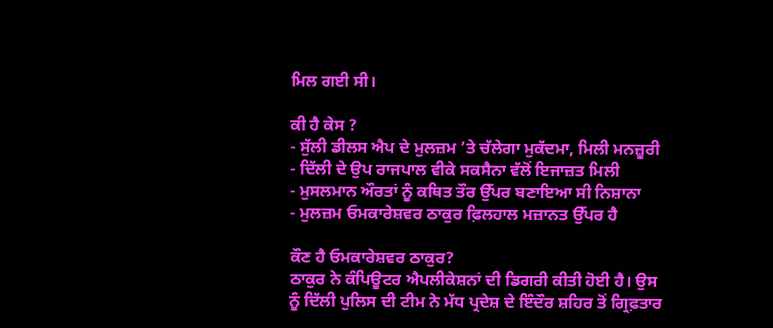ਮਿਲ ਗਈ ਸੀ।

ਕੀ ਹੈ ਕੇਸ ?
- ਸੁੱਲੀ ਡੀਲਸ ਐਪ ਦੇ ਮੁਲਜ਼ਮ ’ਤੇ ਚੱਲੇਗਾ ਮੁਕੱਦਮਾ, ਮਿਲੀ ਮਨਜ਼ੂਰੀ
- ਦਿੱਲੀ ਦੇ ਉਪ ਰਾਜਪਾਲ ਵੀਕੇ ਸਕਸੈਨਾ ਵੱਲੋਂ ਇਜਾਜ਼ਤ ਮਿਲੀ
- ਮੁਸਲਮਾਨ ਔਰਤਾਂ ਨੂੰ ਕਥਿਤ ਤੌਰ ਉੱਪਰ ਬਣਾਇਆ ਸੀ ਨਿਸ਼ਾਨਾ
- ਮੁਲਜ਼ਮ ਓਮਕਾਰੇਸ਼ਵਰ ਠਾਕੁਰ ਫ਼ਿਲਹਾਲ ਮਜ਼ਾਨਤ ਉੱਪਰ ਹੈ

ਕੌਣ ਹੈ ਓਮਕਾਰੇਸ਼ਵਰ ਠਾਕੁਰ?
ਠਾਕੁਰ ਨੇ ਕੰਪਿਊਟਰ ਐਪਲੀਕੇਸ਼ਨਾਂ ਦੀ ਡਿਗਰੀ ਕੀਤੀ ਹੋਈ ਹੈ। ਉਸ ਨੂੰ ਦਿੱਲੀ ਪੁਲਿਸ ਦੀ ਟੀਮ ਨੇ ਮੱਧ ਪ੍ਰਦੇਸ਼ ਦੇ ਇੰਦੌਰ ਸ਼ਹਿਰ ਤੋਂ ਗ੍ਰਿਫ਼ਤਾਰ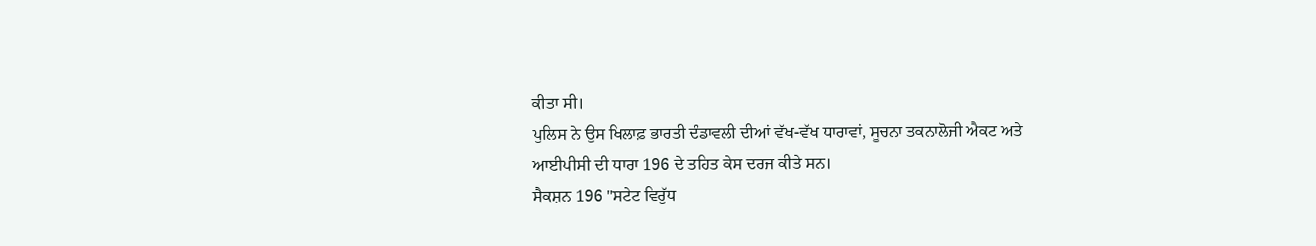ਕੀਤਾ ਸੀ।
ਪੁਲਿਸ ਨੇ ਉਸ ਖਿਲਾਫ਼ ਭਾਰਤੀ ਦੰਡਾਵਲੀ ਦੀਆਂ ਵੱਖ-ਵੱਖ ਧਾਰਾਵਾਂ, ਸੂਚਨਾ ਤਕਨਾਲੋਜੀ ਐਕਟ ਅਤੇ ਆਈਪੀਸੀ ਦੀ ਧਾਰਾ 196 ਦੇ ਤਹਿਤ ਕੇਸ ਦਰਜ ਕੀਤੇ ਸਨ।
ਸੈਕਸ਼ਨ 196 "ਸਟੇਟ ਵਿਰੁੱਧ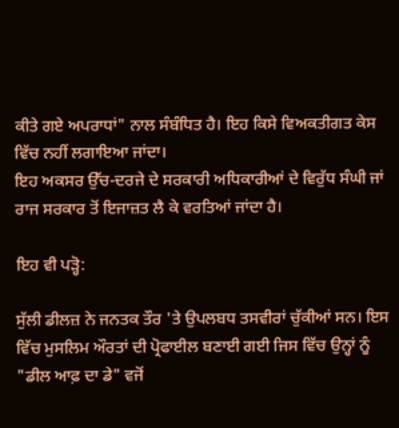ਕੀਤੇ ਗਏ ਅਪਰਾਧਾਂ" ਨਾਲ ਸੰਬੰਧਿਤ ਹੈ। ਇਹ ਕਿਸੇ ਵਿਅਕਤੀਗਤ ਕੇਸ ਵਿੱਚ ਨਹੀਂ ਲਗਾਇਆ ਜਾਂਦਾ।
ਇਹ ਅਕਸਰ ਉੱਚ-ਦਰਜੇ ਦੇ ਸਰਕਾਰੀ ਅਧਿਕਾਰੀਆਂ ਦੇ ਵਿਰੁੱਧ ਸੰਘੀ ਜਾਂ ਰਾਜ ਸਰਕਾਰ ਤੋਂ ਇਜਾਜ਼ਤ ਲੈ ਕੇ ਵਰਤਿਆਂ ਜਾਂਦਾ ਹੈ।

ਇਹ ਵੀ ਪੜ੍ਹੋ:

ਸੁੱਲੀ ਡੀਲਜ਼ ਨੇ ਜਨਤਕ ਤੌਰ 'ਤੇ ਉਪਲਬਧ ਤਸਵੀਰਾਂ ਚੁੱਕੀਆਂ ਸਨ। ਇਸ ਵਿੱਚ ਮੁਸਲਿਮ ਔਰਤਾਂ ਦੀ ਪ੍ਰੋਫਾਈਲ ਬਣਾਈ ਗਈ ਜਿਸ ਵਿੱਚ ਉਨ੍ਹਾਂ ਨੂੰ "ਡੀਲ ਆਫ਼ ਦਾ ਡੇ" ਵਜੋਂ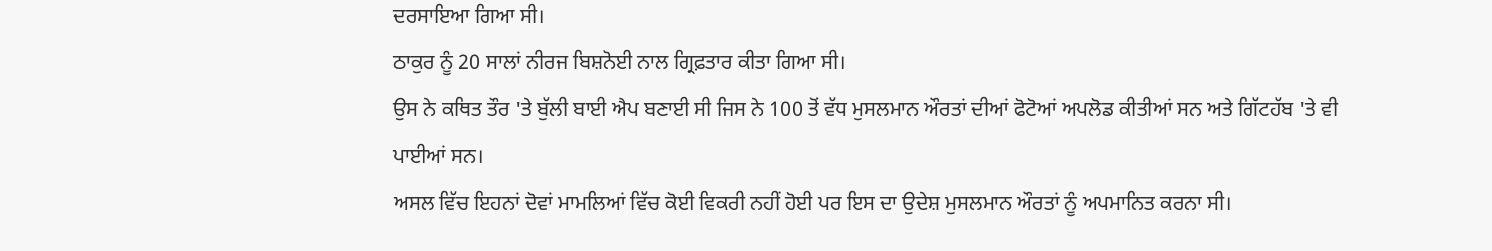ਦਰਸਾਇਆ ਗਿਆ ਸੀ।
ਠਾਕੁਰ ਨੂੰ 20 ਸਾਲਾਂ ਨੀਰਜ ਬਿਸ਼ਨੋਈ ਨਾਲ ਗ੍ਰਿਫ਼ਤਾਰ ਕੀਤਾ ਗਿਆ ਸੀ।
ਉਸ ਨੇ ਕਥਿਤ ਤੌਰ 'ਤੇ ਬੁੱਲੀ ਬਾਈ ਐਪ ਬਣਾਈ ਸੀ ਜਿਸ ਨੇ 100 ਤੋਂ ਵੱਧ ਮੁਸਲਮਾਨ ਔਰਤਾਂ ਦੀਆਂ ਫੋਟੋਆਂ ਅਪਲੋਡ ਕੀਤੀਆਂ ਸਨ ਅਤੇ ਗਿੱਟਹੱਬ 'ਤੇ ਵੀ ਪਾਈਆਂ ਸਨ।
ਅਸਲ ਵਿੱਚ ਇਹਨਾਂ ਦੋਵਾਂ ਮਾਮਲਿਆਂ ਵਿੱਚ ਕੋਈ ਵਿਕਰੀ ਨਹੀਂ ਹੋਈ ਪਰ ਇਸ ਦਾ ਉਦੇਸ਼ ਮੁਸਲਮਾਨ ਔਰਤਾਂ ਨੂੰ ਅਪਮਾਨਿਤ ਕਰਨਾ ਸੀ।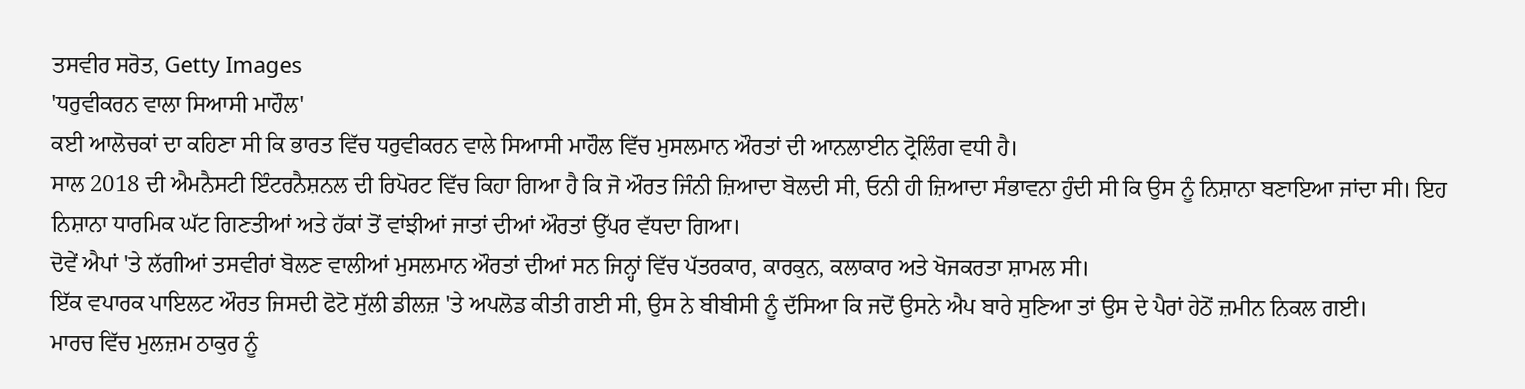ਤਸਵੀਰ ਸਰੋਤ, Getty Images
'ਧਰੁਵੀਕਰਨ ਵਾਲਾ ਸਿਆਸੀ ਮਾਹੌਲ'
ਕਈ ਆਲੋਚਕਾਂ ਦਾ ਕਹਿਣਾ ਸੀ ਕਿ ਭਾਰਤ ਵਿੱਚ ਧਰੁਵੀਕਰਨ ਵਾਲੇ ਸਿਆਸੀ ਮਾਹੌਲ ਵਿੱਚ ਮੁਸਲਮਾਨ ਔਰਤਾਂ ਦੀ ਆਨਲਾਈਨ ਟ੍ਰੋਲਿੰਗ ਵਧੀ ਹੈ।
ਸਾਲ 2018 ਦੀ ਐਮਨੈਸਟੀ ਇੰਟਰਨੈਸ਼ਨਲ ਦੀ ਰਿਪੋਰਟ ਵਿੱਚ ਕਿਹਾ ਗਿਆ ਹੈ ਕਿ ਜੋ ਔਰਤ ਜਿੰਨੀ ਜ਼ਿਆਦਾ ਬੋਲਦੀ ਸੀ, ਓਨੀ ਹੀ ਜ਼ਿਆਦਾ ਸੰਭਾਵਨਾ ਹੁੰਦੀ ਸੀ ਕਿ ਉਸ ਨੂੰ ਨਿਸ਼ਾਨਾ ਬਣਾਇਆ ਜਾਂਦਾ ਸੀ। ਇਹ ਨਿਸ਼ਾਨਾ ਧਾਰਮਿਕ ਘੱਟ ਗਿਣਤੀਆਂ ਅਤੇ ਹੱਕਾਂ ਤੋਂ ਵਾਂਝੀਆਂ ਜਾਤਾਂ ਦੀਆਂ ਔਰਤਾਂ ਉੱਪਰ ਵੱਧਦਾ ਗਿਆ।
ਦੋਵੇਂ ਐਪਾਂ 'ਤੇ ਲੱਗੀਆਂ ਤਸਵੀਰਾਂ ਬੋਲਣ ਵਾਲੀਆਂ ਮੁਸਲਮਾਨ ਔਰਤਾਂ ਦੀਆਂ ਸਨ ਜਿਨ੍ਹਾਂ ਵਿੱਚ ਪੱਤਰਕਾਰ, ਕਾਰਕੁਨ, ਕਲਾਕਾਰ ਅਤੇ ਖੋਜਕਰਤਾ ਸ਼ਾਮਲ ਸੀ।
ਇੱਕ ਵਪਾਰਕ ਪਾਇਲਟ ਔਰਤ ਜਿਸਦੀ ਫੋਟੋ ਸੁੱਲੀ ਡੀਲਜ਼ 'ਤੇ ਅਪਲੋਡ ਕੀਤੀ ਗਈ ਸੀ, ਉਸ ਨੇ ਬੀਬੀਸੀ ਨੂੰ ਦੱਸਿਆ ਕਿ ਜਦੋਂ ਉਸਨੇ ਐਪ ਬਾਰੇ ਸੁਣਿਆ ਤਾਂ ਉਸ ਦੇ ਪੈਰਾਂ ਹੇਠੋਂ ਜ਼ਮੀਨ ਨਿਕਲ ਗਈ।
ਮਾਰਚ ਵਿੱਚ ਮੁਲਜ਼ਮ ਠਾਕੁਰ ਨੂੰ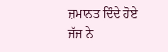ਜ਼ਮਾਨਤ ਦਿੰਦੇ ਹੋਏ ਜੱਜ ਨੇ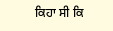ਕਿਹਾ ਸੀ ਕਿ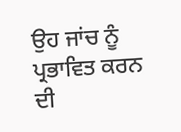ਉਹ ਜਾਂਚ ਨੂੰ ਪ੍ਰਭਾਵਿਤ ਕਰਨ ਦੀ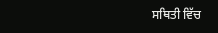ਸਥਿਤੀ ਵਿੱਚ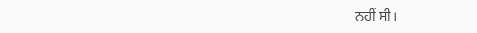ਨਹੀਂ ਸੀ।